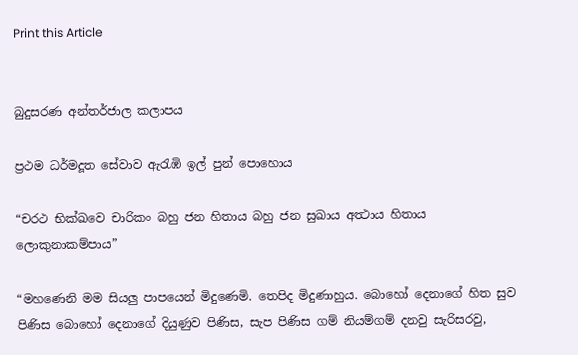Print this Article


බුදුසරණ අන්තර්ජාල කලාපය

ප්‍රථම ධර්මදූත සේවාව ඇරැඹි ඉල් පුන් පොහොය

“චරථ භික්ඛවෙ චාරිකං බහු ජන හිතාය බහු ජන සුඛාය අත්‍ථාය හිතාය ලොකුනාකම්පාය”

“මහණෙනි මම සියලු පාපයෙන් මිදුණෙමි. තෙපිද මිදුණාහුය. බොහෝ දෙනාගේ හිත සුව පිණිස බොහෝ දෙනාගේ දියුණුව පිණිස, සැප පිණිස ගම් නියම්ගම් දනවු සැරිසරවු,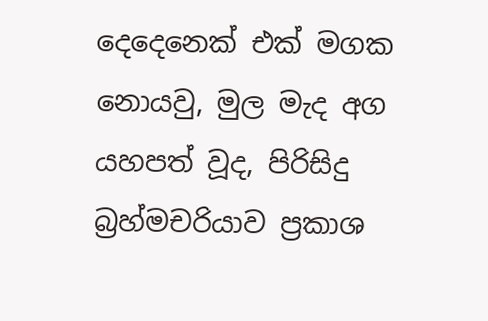දෙදෙනෙක් එක් මගක නොයවු, මුල මැද අග යහපත් වූද, පිරිසිදු බ්‍රහ්මචරියාව ප්‍රකාශ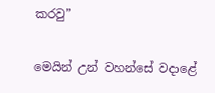කරවු”

මෙයින් උන් වහන්සේ වදාළේ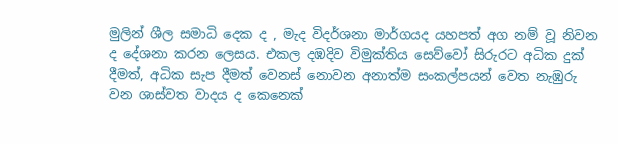මුලින් ශීල සමාධි දෙක ද , මැද විදර්ශනා මාර්ගයද යහපත් අග නම් වූ නිවන ද දේශනා කරන ලෙසය. එකල දඹදිව විමුක්තිය සෙව්වෝ සිරුරට අධික දුක් දීමත්, අධික සැප දීමත් වෙනස් නොවන අනාත්ම සංකල්පයන් වෙත නැඹුරු වන ශාස්වත වාදය ද කෙනෙක්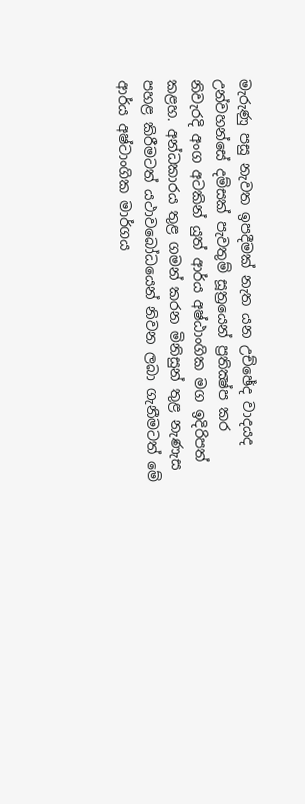මැරුණු පසු නැවත ඉපදීමක් නැත යන උච්ඡේද වාදයද උන්වහන්සේ දම්සක් පැවතුම් සූත්‍රයෙන් ප්‍රතික්‍ෂ්ප කර නිවැරදි අංග අටකින් යුත් ආර්ය අෂ්ඨාංගික මග ඉදිරිපත් කළහ. අන්ධකාරය තුළ ගමන් කරන මිනිසුන් තුළ නැණැස පහළ කිරීමටත් යථාවබෝධයෙන් නිවන ලබා ගැනීමටත් මේ ආර්ය අෂ්ටාංගික මාර්ගය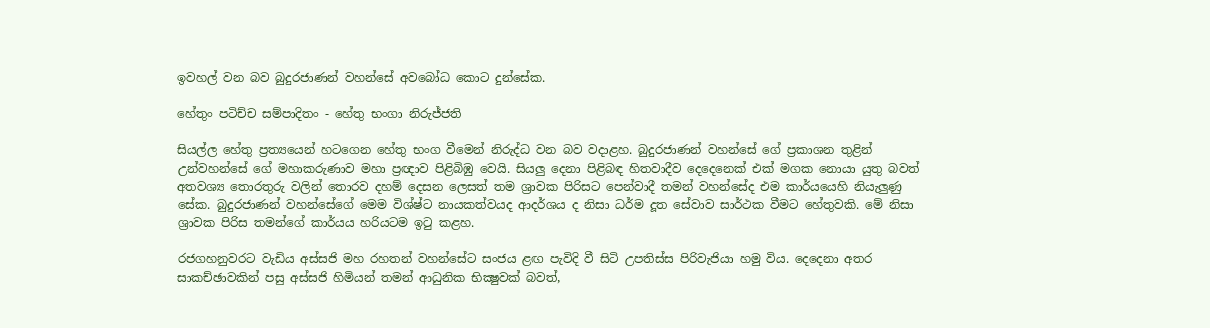ඉවහල් වන බව බුදුරජාණන් වහන්සේ අවබෝධ කොට දුන්සේක.

හේතුං පටිච්ච සම්පාදිතං - හේතු භංගා නිරුජ්ජති

සියල්ල හේතු ප්‍රත්‍යයෙන් හටගෙන හේතු භංග වීමෙන් නිරුද්ධ වන බව වදාළහ. බුදුරජාණන් වහන්සේ ගේ ප්‍රකාශන තුළින් උන්වහන්සේ ගේ මහාකරුණාව මහා ප්‍රඥාව පිළිබිඹු වෙයි. සියලු දෙනා පිළිබඳ හිතවාදීව දෙදෙනෙක් එක් මගක නොයා යුතු බවත් අතවශ්‍ය තොරතුරු වලින් තොරව දහම් දෙසන ලෙසත් තම ශ්‍රාවක පිරිසට පෙන්වාදී තමන් වහන්සේද එම කාර්යයෙහි නියැලුණු සේක. බුදුරජාණන් වහන්සේගේ මෙම විශ්ෂ්ට නායකත්වයද ආදර්ශය ද නිසා ධර්ම දූත සේවාව සාර්ථක වීමට හේතුවකි. මේ නිසා ශ්‍රාවක පිරිස තමන්ගේ කාර්යය හරියටම ඉටු කළහ.

රජගහනුවරට වැඩිය අස්සජි මහ රහතන් වහන්සේට සංජය ළඟ පැවිදි වී සිටි උපතිස්ස පිරිවැජියා හමු විය. දෙදෙනා අතර සාකච්ඡාවකින් පසු අස්සජි හිමියන් තමන් ආධුනික භික්‍ෂුවක් බවත්,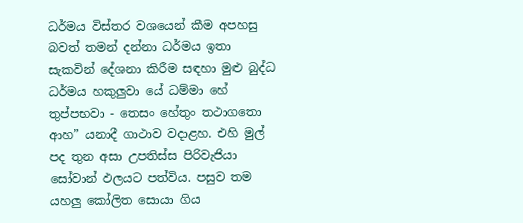ධර්මය විස්තර වශයෙන් කීම අපහසු බවත් තමන් දන්නා ධර්මය ඉතා සැකවින් දේශනා කිරීම සඳහා මුළු බුද්ධ ධර්මය හකුලුවා යේ ධම්මා හේ තුප්පභවා - තෙසං හේතුං තථාගතො ආහ” යනාදී ගාථාව වදාළහ. එහි මුල් පද තුන අසා උපතිස්ස පිරිවැජියා සෝවාන් ඵලයට පත්විය. පසුව තම යහලු කෝලිත සොයා ගිය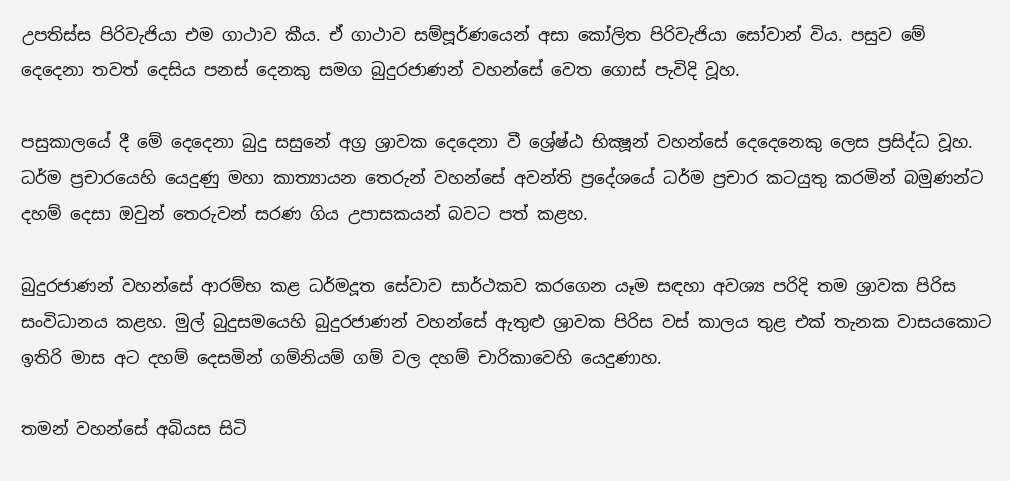උපතිස්ස පිරිවැජියා එම ගාථාව කීය. ඒ ගාථාව සම්පූර්ණයෙන් අසා කෝලිත පිරිවැජියා සෝවාන් විය. පසුව මේ දෙදෙනා තවත් දෙසිය පනස් දෙනකු සමග බුදුරජාණන් වහන්සේ වෙත ගොස් පැවිදි වූහ.

පසුකාලයේ දී මේ දෙදෙනා බුදු සසුනේ අග්‍ර ශ්‍රාවක දෙදෙනා වී ශ්‍රේෂ්ඨ භික්‍ෂූන් වහන්සේ දෙදෙනෙකු ලෙස ප්‍රසිද්ධ වූහ. ධර්ම ප්‍රචාරයෙහි යෙදුණු මහා කාත්‍යායන තෙරුන් වහන්සේ අවන්ති ප්‍රදේශයේ ධර්ම ප්‍රචාර කටයුතු කරමින් බමුණන්ට දහම් දෙසා ඔවුන් තෙරුවන් සරණ ගිය උපාසකයන් බවට පත් කළහ.

බුදුරජාණන් වහන්සේ ආරම්භ කළ ධර්මදූත සේවාව සාර්ථකව කරගෙන යෑම සඳහා අවශ්‍ය පරිදි තම ශ්‍රාවක පිරිස සංවිධානය කළහ. මුල් බුදුසමයෙහි බුදුරජාණන් වහන්සේ ඇතුළු ශ්‍රාවක පිරිස වස් කාලය තුළ එක් තැනක වාසයකොට ඉතිරි මාස අට දහම් දෙසමින් ගම්නියම් ගම් වල දහම් චාරිකාවෙහි යෙදුණාහ.

තමන් වහන්සේ අබියස සිටි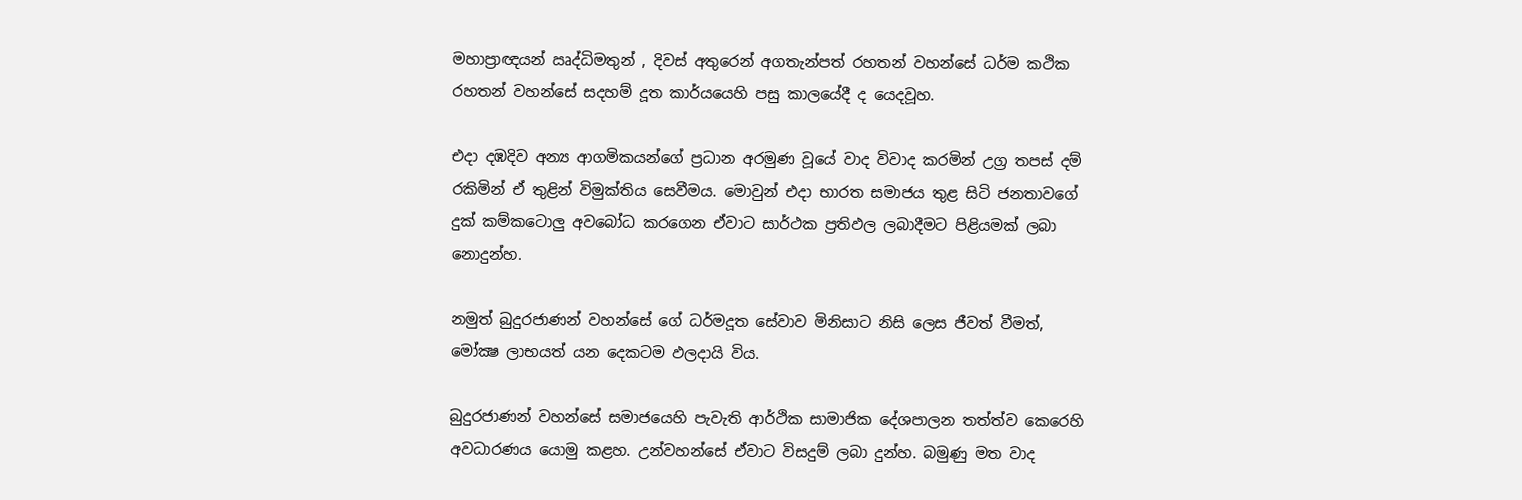මහාප්‍රාඥයන් ඍද්ධිමතුන් , දිවස් අතුරෙන් අගතැන්පත් රහතන් වහන්සේ ධර්ම කථික රහතන් වහන්සේ සදහම් දූත කාර්යයෙහි පසු කාලයේදී ද යෙදවූහ.

එදා දඹදිව අන්‍ය ආගමිකයන්ගේ ප්‍රධාන අරමුණ වූයේ වාද විවාද කරමින් උග්‍ර තපස් දම් රකිමින් ඒ තුළින් විමුක්තිය සෙවීමය. මොවුන් එදා භාරත සමාජය තුළ සිටි ජනතාවගේ දුක් කම්කටොලු අවබෝධ කරගෙන ඒවාට සාර්ථක ප්‍රතිඵල ලබාදීමට පිළියමක් ලබා නොදුන්හ.

නමුත් බුදුරජාණන් වහන්සේ ගේ ධර්මදූත සේවාව මිනිසාට නිසි ලෙස ජීවත් වීමත්, මෝක්‍ෂ ලාභයත් යන දෙකටම ඵලදායි විය.

බුදුරජාණන් වහන්සේ සමාජයෙහි පැවැති ආර්ථික සාමාජික දේශපාලන තත්ත්ව කෙරෙහි අවධාරණය යොමු කළහ. උන්වහන්සේ ඒවාට විසදුම් ලබා දුන්හ. බමුණු මත වාද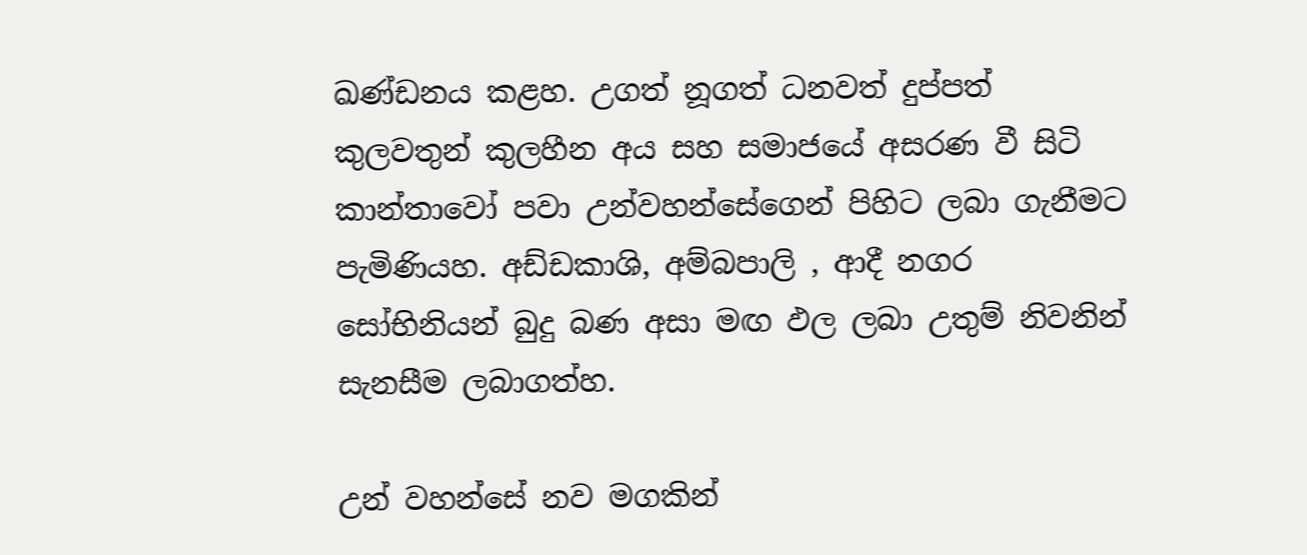ඛණ්ඩනය කළහ. උගත් නූගත් ධනවත් දුප්පත් කුලවතුන් කුලහීන අය සහ සමාජයේ අසරණ වී සිටි කාන්තාවෝ පවා උන්වහන්සේගෙන් පිහිට ලබා ගැනීමට පැමිණියහ. අඩ්ඩකාශි, අම්බපාලි , ආදී නගර සෝභිනියන් බුදු බණ අසා මඟ ඵල ලබා උතුම් නිවනින් සැනසීම ලබාගත්හ.

උන් වහන්සේ නව මගකින්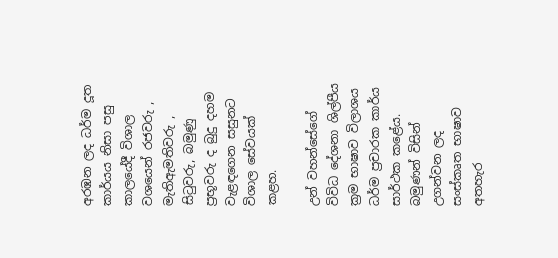අරඹන ලද ධර්ම දූත කාර්යය නිසා පසු කාලයේදී විශාල වශයෙන් රජවරු , මැතිඇමතිවරු , සිටුවරු, බමුණු ප්‍රභූවරු ද බුදු දහම වැළඳගෙන සසුනට විශාල සේවයක් කළහ.

උන් වහන්සේගේ විවිධ දේශනා ශිල්පීය ක්‍රම භාෂාව විලාශය ධර්ම ප්‍රචාරක කාර්ය සාර්ථක කළේය. බමුණන් විසින් උගන්වන ලද සංස්කෘත භාෂාව අතහැර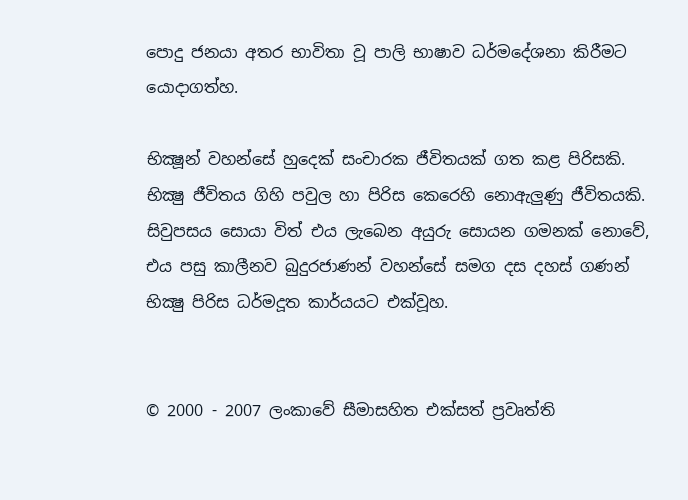පොදු ජනයා අතර භාවිතා වූ පාලි භාෂාව ධර්මදේශනා කිරීමට යොදාගත්හ.

භික්‍ෂූන් වහන්සේ හුදෙක් සංචාරක ජීවිතයක් ගත කළ පිරිසකි. භික්‍ෂු ජීවිතය ගිහි පවුල හා පිරිස කෙරෙහි නොඇලුණු ජීවිතයකි. සිවුපසය සොයා විත් එය ලැබෙන අයුරු සොයන ගමනක් නොවේ, එය පසු කාලීනව බුදුරජාණන් වහන්සේ සමග දස දහස් ගණන් භික්‍ෂු පිරිස ධර්මදූත කාර්යයට එක්වූහ.


© 2000 - 2007 ලංකාවේ සීමාසහිත එක්සත් ප්‍රවෘත්ති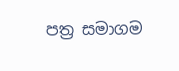පත්‍ර සමාගම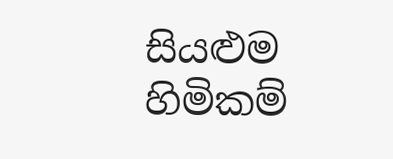සියළුම හිමිකම්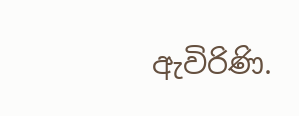ඇවිරිණි.